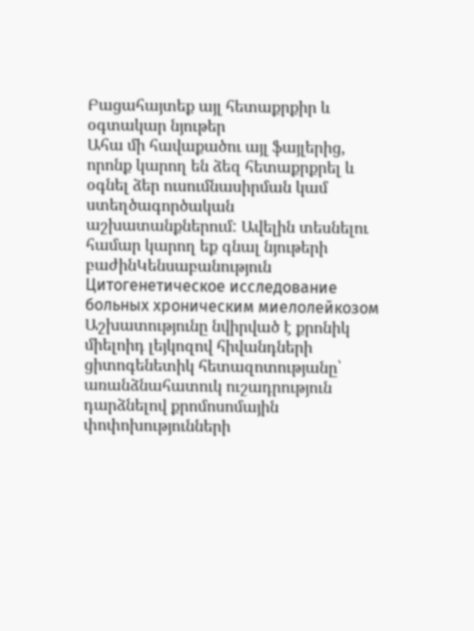Բացահայտեք այլ հետաքրքիր և օգտակար նյութեր
Ահա մի հավաքածու այլ ֆայլերից, որոնք կարող են ձեզ հետաքրքրել և օգնել ձեր ուսումնասիրման կամ ստեղծագործական աշխատանքներում: Ավելին տեսնելու համար կարող եք գնալ նյութերի բաժինԿենսաբանություն
Цитогенетическое исследование больных хроническим миелолейкозом
Աշխատությունը նվիրված է քրոնիկ միելոիդ լեյկոզով հիվանդների ցիտոգենետիկ հետազոտությանը՝ առանձնահատուկ ուշադրություն դարձնելով քրոմոսոմային փոփոխությունների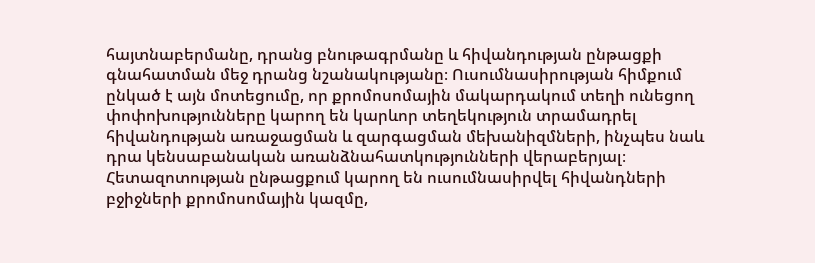հայտնաբերմանը, դրանց բնութագրմանը և հիվանդության ընթացքի գնահատման մեջ դրանց նշանակությանը։ Ուսումնասիրության հիմքում ընկած է այն մոտեցումը, որ քրոմոսոմային մակարդակում տեղի ունեցող փոփոխությունները կարող են կարևոր տեղեկություն տրամադրել հիվանդության առաջացման և զարգացման մեխանիզմների, ինչպես նաև դրա կենսաբանական առանձնահատկությունների վերաբերյալ։ Հետազոտության ընթացքում կարող են ուսումնասիրվել հիվանդների բջիջների քրոմոսոմային կազմը,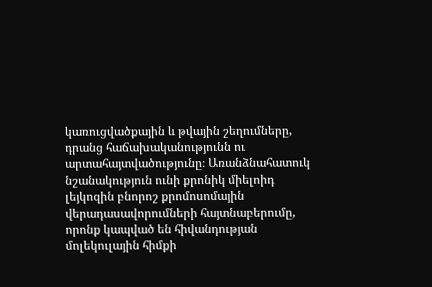կառուցվածքային և թվային շեղումները, դրանց հաճախականությունն ու արտահայտվածությունը։ Առանձնահատուկ նշանակություն ունի քրոնիկ միելոիդ լեյկոզին բնորոշ քրոմոսոմային վերադասավորումների հայտնաբերումը, որոնք կապված են հիվանդության մոլեկուլային հիմքի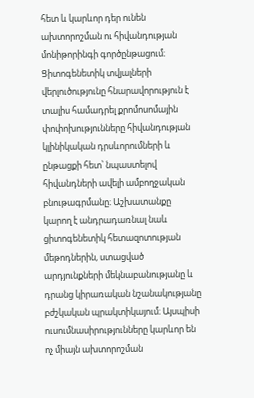հետ և կարևոր դեր ունեն ախտորոշման ու հիվանդության մոնիթորինգի գործընթացում։ Ցիտոգենետիկ տվյալների վերլուծությունը հնարավորություն է տալիս համադրել քրոմոսոմային փոփոխությունները հիվանդության կլինիկական դրսևորումների և ընթացքի հետ՝ նպաստելով հիվանդների ավելի ամբողջական բնութագրմանը։ Աշխատանքը կարող է անդրադառնալ նաև ցիտոգենետիկ հետազոտության մեթոդներին, ստացված արդյունքների մեկնաբանությանը և դրանց կիրառական նշանակությանը բժշկական պրակտիկայում։ Այսպիսի ուսումնասիրությունները կարևոր են ոչ միայն ախտորոշման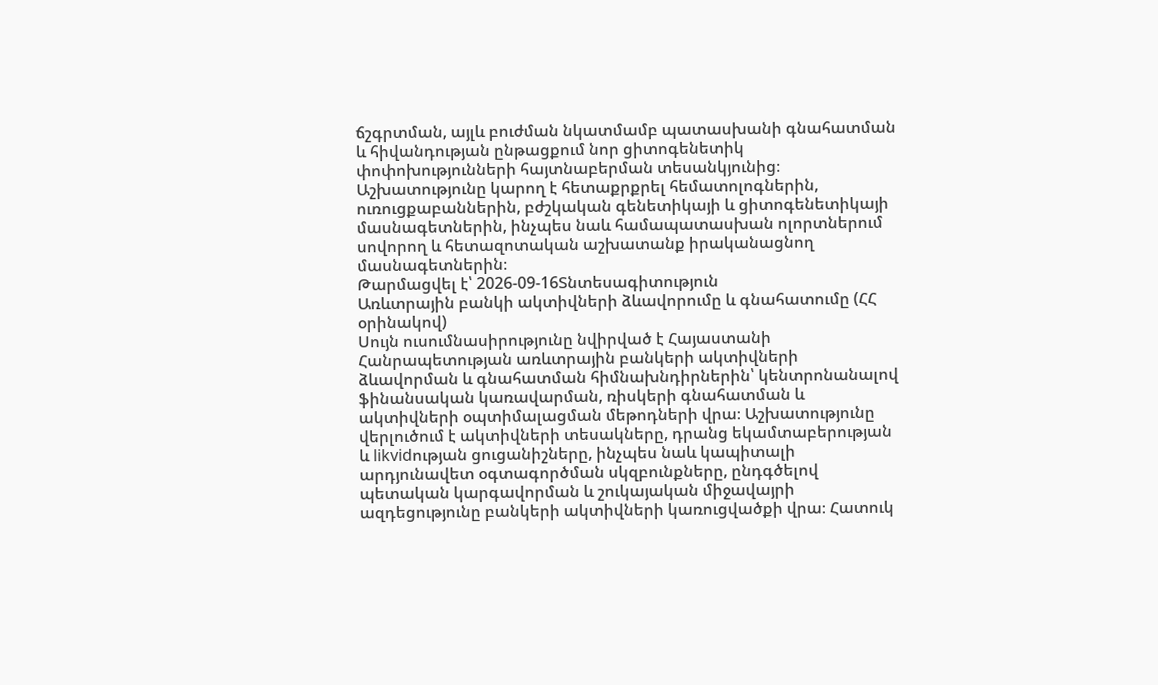ճշգրտման, այլև բուժման նկատմամբ պատասխանի գնահատման և հիվանդության ընթացքում նոր ցիտոգենետիկ փոփոխությունների հայտնաբերման տեսանկյունից։ Աշխատությունը կարող է հետաքրքրել հեմատոլոգներին, ուռուցքաբաններին, բժշկական գենետիկայի և ցիտոգենետիկայի մասնագետներին, ինչպես նաև համապատասխան ոլորտներում սովորող և հետազոտական աշխատանք իրականացնող մասնագետներին։
Թարմացվել է՝ 2026-09-16Տնտեսագիտություն
Առևտրային բանկի ակտիվների ձևավորումը և գնահատումը (ՀՀ օրինակով)
Սույն ուսումնասիրությունը նվիրված է Հայաստանի Հանրապետության առևտրային բանկերի ակտիվների ձևավորման և գնահատման հիմնախնդիրներին՝ կենտրոնանալով ֆինանսական կառավարման, ռիսկերի գնահատման և ակտիվների օպտիմալացման մեթոդների վրա։ Աշխատությունը վերլուծում է ակտիվների տեսակները, դրանց եկամտաբերության և likvidության ցուցանիշները, ինչպես նաև կապիտալի արդյունավետ օգտագործման սկզբունքները, ընդգծելով պետական կարգավորման և շուկայական միջավայրի ազդեցությունը բանկերի ակտիվների կառուցվածքի վրա։ Հատուկ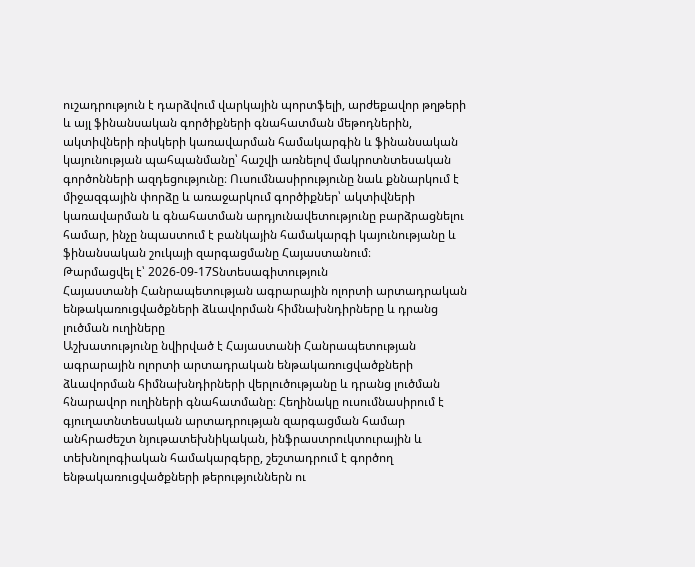ուշադրություն է դարձվում վարկային պորտֆելի, արժեքավոր թղթերի և այլ ֆինանսական գործիքների գնահատման մեթոդներին, ակտիվների ռիսկերի կառավարման համակարգին և ֆինանսական կայունության պահպանմանը՝ հաշվի առնելով մակրոտնտեսական գործոնների ազդեցությունը։ Ուսումնասիրությունը նաև քննարկում է միջազգային փորձը և առաջարկում գործիքներ՝ ակտիվների կառավարման և գնահատման արդյունավետությունը բարձրացնելու համար, ինչը նպաստում է բանկային համակարգի կայունությանը և ֆինանսական շուկայի զարգացմանը Հայաստանում։
Թարմացվել է՝ 2026-09-17Տնտեսագիտություն
Հայաստանի Հանրապետության ագրարային ոլորտի արտադրական ենթակառուցվածքների ձևավորման հիմնախնդիրները և դրանց լուծման ուղիները
Աշխատությունը նվիրված է Հայաստանի Հանրապետության ագրարային ոլորտի արտադրական ենթակառուցվածքների ձևավորման հիմնախնդիրների վերլուծությանը և դրանց լուծման հնարավոր ուղիների գնահատմանը։ Հեղինակը ուսումնասիրում է գյուղատնտեսական արտադրության զարգացման համար անհրաժեշտ նյութատեխնիկական, ինֆրաստրուկտուրային և տեխնոլոգիական համակարգերը, շեշտադրում է գործող ենթակառուցվածքների թերություններն ու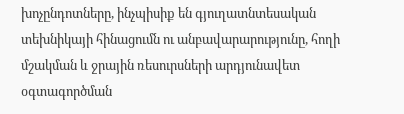խոչընդոտները, ինչպիսիք են գյուղատնտեսական տեխնիկայի հինացումն ու անբավարարությունը, հողի մշակման և ջրային ռեսուրսների արդյունավետ օգտագործման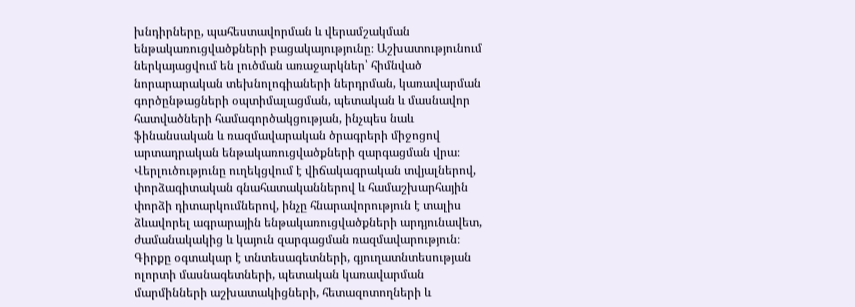խնդիրները, պահեստավորման և վերամշակման ենթակառուցվածքների բացակայությունը։ Աշխատությունում ներկայացվում են լուծման առաջարկներ՝ հիմնված նորարարական տեխնոլոգիաների ներդրման, կառավարման գործընթացների օպտիմալացման, պետական և մասնավոր հատվածների համագործակցության, ինչպես նաև ֆինանսական և ռազմավարական ծրագրերի միջոցով արտադրական ենթակառուցվածքների զարգացման վրա։ Վերլուծությունը ուղեկցվում է վիճակագրական տվյալներով, փորձագիտական գնահատականներով և համաշխարհային փորձի դիտարկումներով, ինչը հնարավորություն է տալիս ձևավորել ագրարային ենթակառուցվածքների արդյունավետ, ժամանակակից և կայուն զարգացման ռազմավարություն։ Գիրքը օգտակար է տնտեսագետների, գյուղատնտեսության ոլորտի մասնագետների, պետական կառավարման մարմինների աշխատակիցների, հետազոտողների և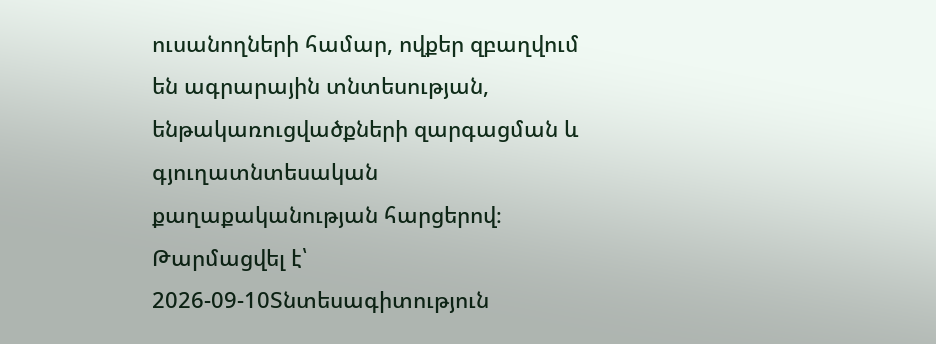ուսանողների համար, ովքեր զբաղվում են ագրարային տնտեսության, ենթակառուցվածքների զարգացման և գյուղատնտեսական քաղաքականության հարցերով։
Թարմացվել է՝ 2026-09-10Տնտեսագիտություն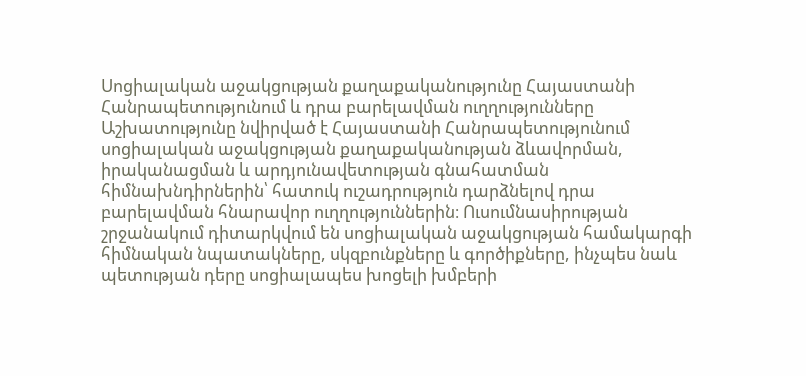Սոցիալական աջակցության քաղաքականությունը Հայաստանի Հանրապետությունում և դրա բարելավման ուղղությունները
Աշխատությունը նվիրված է Հայաստանի Հանրապետությունում սոցիալական աջակցության քաղաքականության ձևավորման, իրականացման և արդյունավետության գնահատման հիմնախնդիրներին՝ հատուկ ուշադրություն դարձնելով դրա բարելավման հնարավոր ուղղություններին։ Ուսումնասիրության շրջանակում դիտարկվում են սոցիալական աջակցության համակարգի հիմնական նպատակները, սկզբունքները և գործիքները, ինչպես նաև պետության դերը սոցիալապես խոցելի խմբերի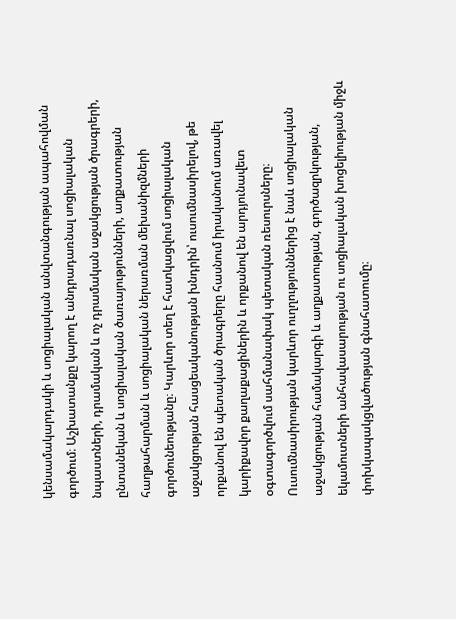կենսամակարդակի և սոցիալական անվտանգության ապահովման գործում։ Աշխատանքը կարող է անդրադառնալ սոցիալական նպաստների, դրամական և ոչ դրամական աջակցության ծրագրերի, ընտանեկան և սոցիալական ծառայությունների, աղքատության հաղթահարման և սոցիալական ներառման մեխանիզմների գործունեությանը։ Կարևոր տեղ է հատկացվում սոցիալական աջակցության հասցեականության խնդրին՝ ուսումնասիրելով, թե որքանով են պետական ծրագրերը հասնում իրականում առավել կարիքավոր քաղաքացիներին և որքանով են արդյունավետ օգտագործվում սահմանափակ պետական ռեսուրսները։ Ուսումնասիրության կարևոր ուղղություններից է նաև սոցիալական աջակցության համակարգի և աղքատության, գործազրկության, եկամուտների անհավասարության ու սոցիալական խոցելիության միջև փոխկապակցվածության գնահատումը։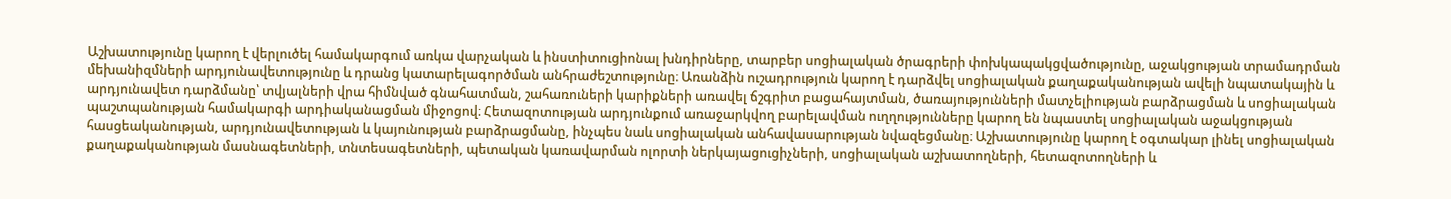Աշխատությունը կարող է վերլուծել համակարգում առկա վարչական և ինստիտուցիոնալ խնդիրները, տարբեր սոցիալական ծրագրերի փոխկապակցվածությունը, աջակցության տրամադրման մեխանիզմների արդյունավետությունը և դրանց կատարելագործման անհրաժեշտությունը։ Առանձին ուշադրություն կարող է դարձվել սոցիալական քաղաքականության ավելի նպատակային և արդյունավետ դարձմանը՝ տվյալների վրա հիմնված գնահատման, շահառուների կարիքների առավել ճշգրիտ բացահայտման, ծառայությունների մատչելիության բարձրացման և սոցիալական պաշտպանության համակարգի արդիականացման միջոցով։ Հետազոտության արդյունքում առաջարկվող բարելավման ուղղությունները կարող են նպաստել սոցիալական աջակցության հասցեականության, արդյունավետության և կայունության բարձրացմանը, ինչպես նաև սոցիալական անհավասարության նվազեցմանը։ Աշխատությունը կարող է օգտակար լինել սոցիալական քաղաքականության մասնագետների, տնտեսագետների, պետական կառավարման ոլորտի ներկայացուցիչների, սոցիալական աշխատողների, հետազոտողների և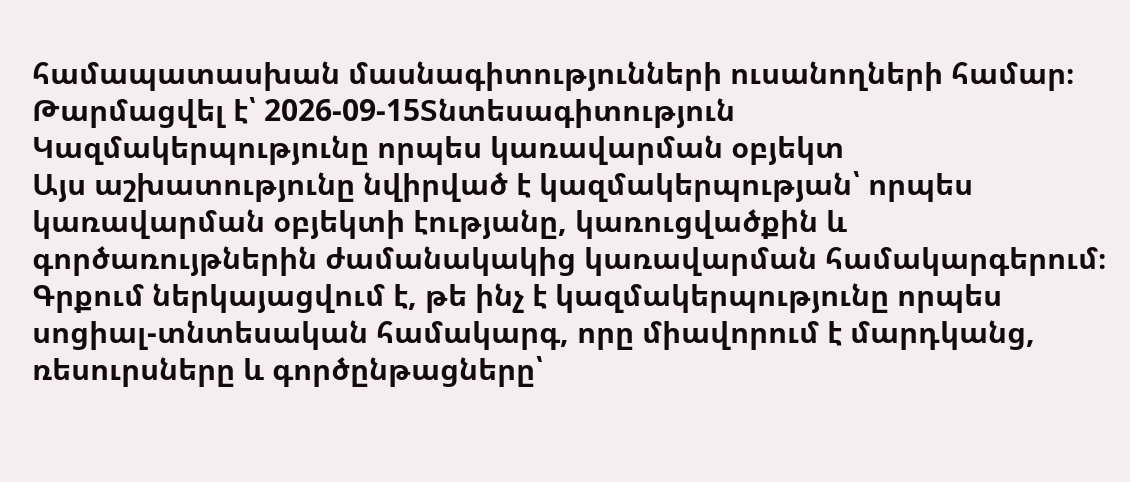համապատասխան մասնագիտությունների ուսանողների համար։
Թարմացվել է՝ 2026-09-15Տնտեսագիտություն
Կազմակերպությունը որպես կառավարման օբյեկտ
Այս աշխատությունը նվիրված է կազմակերպության՝ որպես կառավարման օբյեկտի էությանը, կառուցվածքին և գործառույթներին ժամանակակից կառավարման համակարգերում։ Գրքում ներկայացվում է, թե ինչ է կազմակերպությունը որպես սոցիալ-տնտեսական համակարգ, որը միավորում է մարդկանց, ռեսուրսները և գործընթացները՝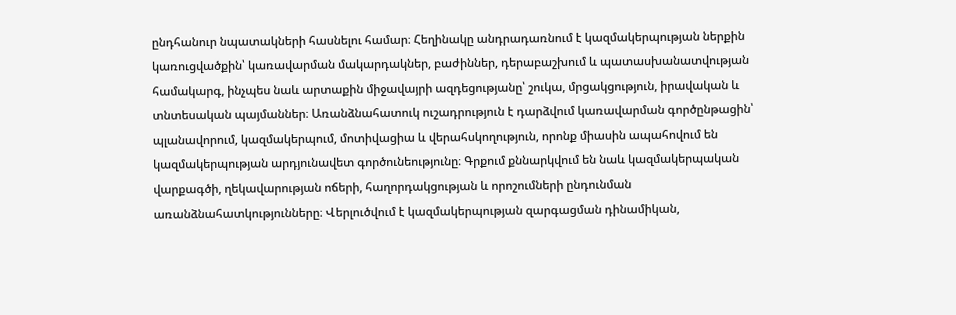ընդհանուր նպատակների հասնելու համար։ Հեղինակը անդրադառնում է կազմակերպության ներքին կառուցվածքին՝ կառավարման մակարդակներ, բաժիններ, դերաբաշխում և պատասխանատվության համակարգ, ինչպես նաև արտաքին միջավայրի ազդեցությանը՝ շուկա, մրցակցություն, իրավական և տնտեսական պայմաններ։ Առանձնահատուկ ուշադրություն է դարձվում կառավարման գործընթացին՝ պլանավորում, կազմակերպում, մոտիվացիա և վերահսկողություն, որոնք միասին ապահովում են կազմակերպության արդյունավետ գործունեությունը։ Գրքում քննարկվում են նաև կազմակերպական վարքագծի, ղեկավարության ոճերի, հաղորդակցության և որոշումների ընդունման առանձնահատկությունները։ Վերլուծվում է կազմակերպության զարգացման դինամիկան,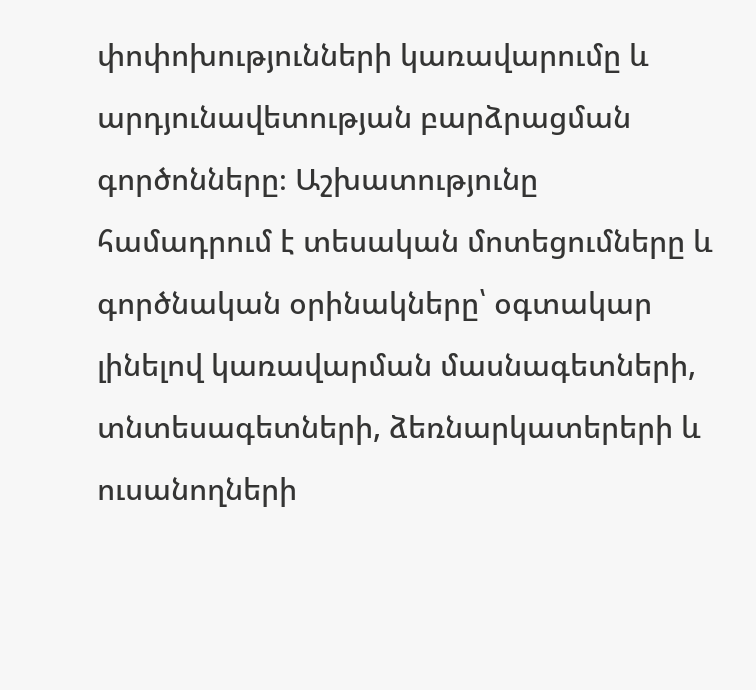փոփոխությունների կառավարումը և արդյունավետության բարձրացման գործոնները։ Աշխատությունը համադրում է տեսական մոտեցումները և գործնական օրինակները՝ օգտակար լինելով կառավարման մասնագետների, տնտեսագետների, ձեռնարկատերերի և ուսանողների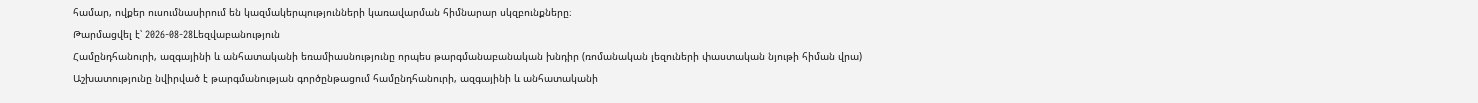համար, ովքեր ուսումնասիրում են կազմակերպությունների կառավարման հիմնարար սկզբունքները։
Թարմացվել է՝ 2026-08-28Lեզվաբանություն
Համընդհանուրի, ազգայինի և անհատականի եռամիասնությունը որպես թարգմանաբանական խնդիր (ռոմանական լեզուների փաստական նյութի հիման վրա)
Աշխատությունը նվիրված է թարգմանության գործընթացում համընդհանուրի, ազգայինի և անհատականի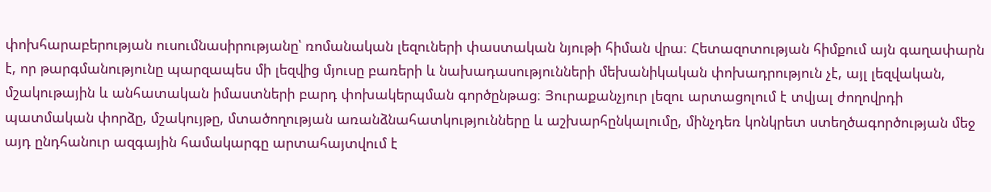փոխհարաբերության ուսումնասիրությանը՝ ռոմանական լեզուների փաստական նյութի հիման վրա։ Հետազոտության հիմքում այն գաղափարն է, որ թարգմանությունը պարզապես մի լեզվից մյուսը բառերի և նախադասությունների մեխանիկական փոխադրություն չէ, այլ լեզվական, մշակութային և անհատական իմաստների բարդ փոխակերպման գործընթաց։ Յուրաքանչյուր լեզու արտացոլում է տվյալ ժողովրդի պատմական փորձը, մշակույթը, մտածողության առանձնահատկությունները և աշխարհընկալումը, մինչդեռ կոնկրետ ստեղծագործության մեջ այդ ընդհանուր ազգային համակարգը արտահայտվում է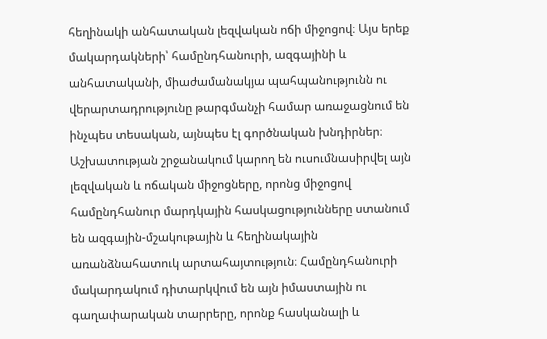հեղինակի անհատական լեզվական ոճի միջոցով։ Այս երեք մակարդակների՝ համընդհանուրի, ազգայինի և անհատականի, միաժամանակյա պահպանությունն ու վերարտադրությունը թարգմանչի համար առաջացնում են ինչպես տեսական, այնպես էլ գործնական խնդիրներ։ Աշխատության շրջանակում կարող են ուսումնասիրվել այն լեզվական և ոճական միջոցները, որոնց միջոցով համընդհանուր մարդկային հասկացությունները ստանում են ազգային-մշակութային և հեղինակային առանձնահատուկ արտահայտություն։ Համընդհանուրի մակարդակում դիտարկվում են այն իմաստային ու գաղափարական տարրերը, որոնք հասկանալի և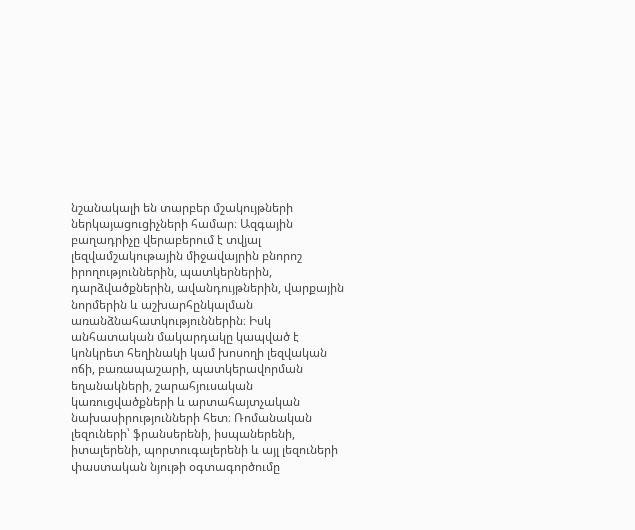նշանակալի են տարբեր մշակույթների ներկայացուցիչների համար։ Ազգային բաղադրիչը վերաբերում է տվյալ լեզվամշակութային միջավայրին բնորոշ իրողություններին, պատկերներին, դարձվածքներին, ավանդույթներին, վարքային նորմերին և աշխարհընկալման առանձնահատկություններին։ Իսկ անհատական մակարդակը կապված է կոնկրետ հեղինակի կամ խոսողի լեզվական ոճի, բառապաշարի, պատկերավորման եղանակների, շարահյուսական կառուցվածքների և արտահայտչական նախասիրությունների հետ։ Ռոմանական լեզուների՝ ֆրանսերենի, իսպաներենի, իտալերենի, պորտուգալերենի և այլ լեզուների փաստական նյութի օգտագործումը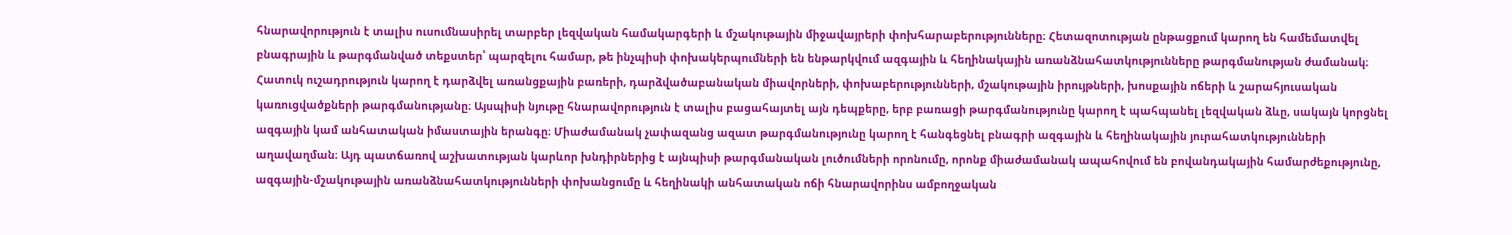հնարավորություն է տալիս ուսումնասիրել տարբեր լեզվական համակարգերի և մշակութային միջավայրերի փոխհարաբերությունները։ Հետազոտության ընթացքում կարող են համեմատվել բնագրային և թարգմանված տեքստեր՝ պարզելու համար, թե ինչպիսի փոխակերպումների են ենթարկվում ազգային և հեղինակային առանձնահատկությունները թարգմանության ժամանակ։ Հատուկ ուշադրություն կարող է դարձվել առանցքային բառերի, դարձվածաբանական միավորների, փոխաբերությունների, մշակութային իրույթների, խոսքային ոճերի և շարահյուսական կառուցվածքների թարգմանությանը։ Այսպիսի նյութը հնարավորություն է տալիս բացահայտել այն դեպքերը, երբ բառացի թարգմանությունը կարող է պահպանել լեզվական ձևը, սակայն կորցնել ազգային կամ անհատական իմաստային երանգը։ Միաժամանակ չափազանց ազատ թարգմանությունը կարող է հանգեցնել բնագրի ազգային և հեղինակային յուրահատկությունների աղավաղման։ Այդ պատճառով աշխատության կարևոր խնդիրներից է այնպիսի թարգմանական լուծումների որոնումը, որոնք միաժամանակ ապահովում են բովանդակային համարժեքությունը, ազգային-մշակութային առանձնահատկությունների փոխանցումը և հեղինակի անհատական ոճի հնարավորինս ամբողջական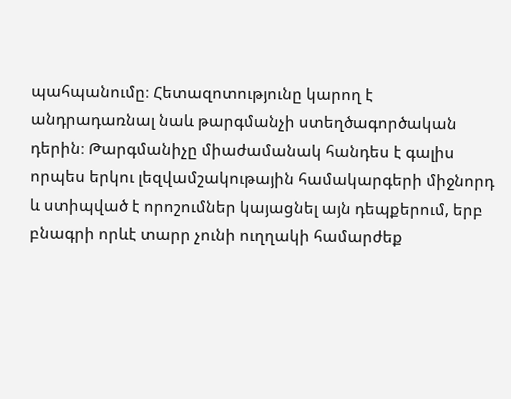պահպանումը։ Հետազոտությունը կարող է անդրադառնալ նաև թարգմանչի ստեղծագործական դերին։ Թարգմանիչը միաժամանակ հանդես է գալիս որպես երկու լեզվամշակութային համակարգերի միջնորդ և ստիպված է որոշումներ կայացնել այն դեպքերում, երբ բնագրի որևէ տարր չունի ուղղակի համարժեք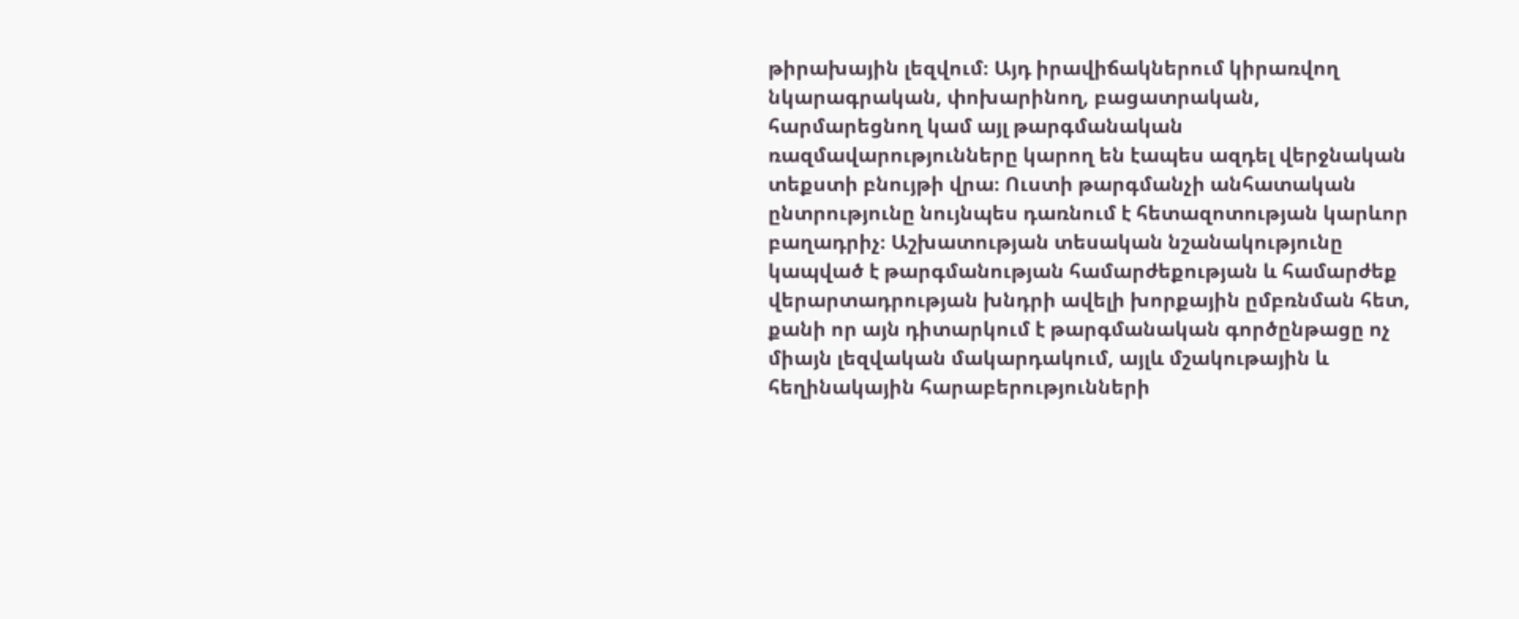թիրախային լեզվում։ Այդ իրավիճակներում կիրառվող նկարագրական, փոխարինող, բացատրական, հարմարեցնող կամ այլ թարգմանական ռազմավարությունները կարող են էապես ազդել վերջնական տեքստի բնույթի վրա։ Ուստի թարգմանչի անհատական ընտրությունը նույնպես դառնում է հետազոտության կարևոր բաղադրիչ։ Աշխատության տեսական նշանակությունը կապված է թարգմանության համարժեքության և համարժեք վերարտադրության խնդրի ավելի խորքային ըմբռնման հետ, քանի որ այն դիտարկում է թարգմանական գործընթացը ոչ միայն լեզվական մակարդակում, այլև մշակութային և հեղինակային հարաբերությունների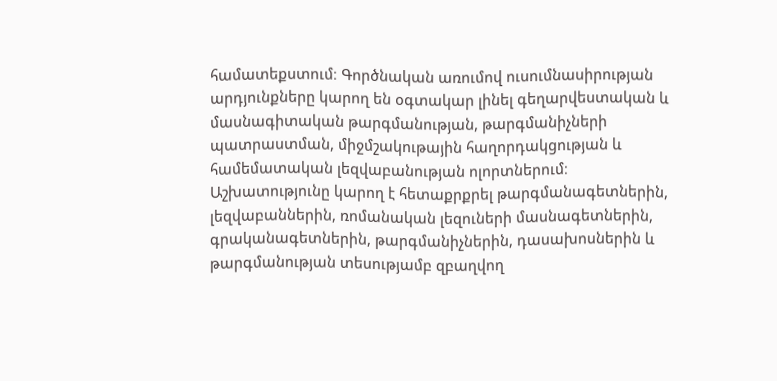համատեքստում։ Գործնական առումով ուսումնասիրության արդյունքները կարող են օգտակար լինել գեղարվեստական և մասնագիտական թարգմանության, թարգմանիչների պատրաստման, միջմշակութային հաղորդակցության և համեմատական լեզվաբանության ոլորտներում։ Աշխատությունը կարող է հետաքրքրել թարգմանագետներին, լեզվաբաններին, ռոմանական լեզուների մասնագետներին, գրականագետներին, թարգմանիչներին, դասախոսներին և թարգմանության տեսությամբ զբաղվող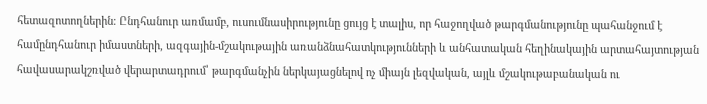հետազոտողներին։ Ընդհանուր առմամբ, ուսումնասիրությունը ցույց է տալիս, որ հաջողված թարգմանությունը պահանջում է համընդհանուր իմաստների, ազգային-մշակութային առանձնահատկությունների և անհատական հեղինակային արտահայտության հավասարակշռված վերարտադրում՝ թարգմանչին ներկայացնելով ոչ միայն լեզվական, այլև մշակութաբանական ու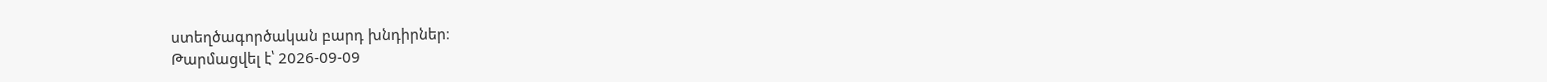ստեղծագործական բարդ խնդիրներ։
Թարմացվել է՝ 2026-09-09